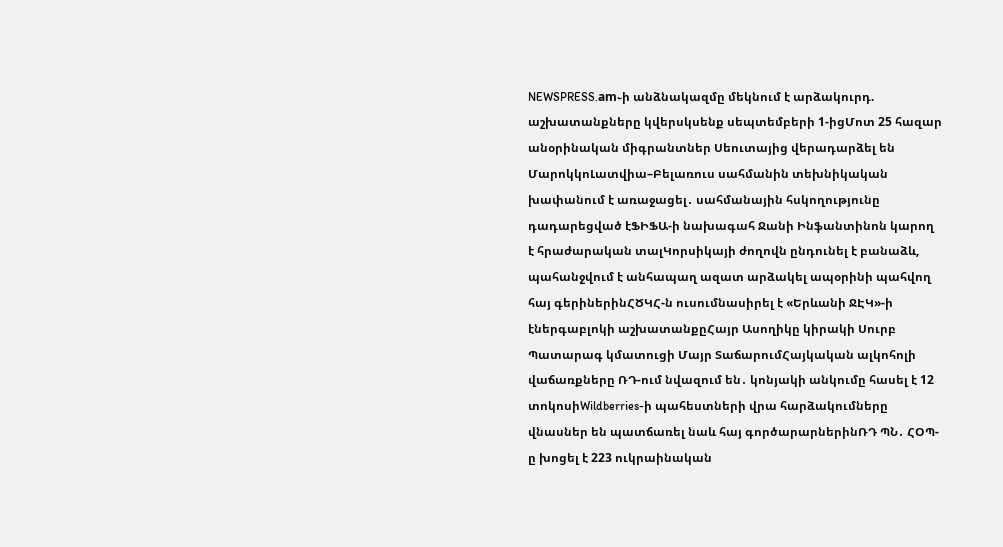NEWSPRESS.am֊ի անձնակազմը մեկնում է արձակուրդ. աշխատանքները կվերսկսենք սեպտեմբերի 1-իցՄոտ 25 հազար անօրինական միգրանտներ Սեուտայից վերադարձել են ՄարոկկոԼատվիա–Բելառուս սահմանին տեխնիկական խափանում է առաջացել․ սահմանային հսկողությունը դադարեցված էՖԻՖԱ-ի նախագահ Ջանի Ինֆանտինոն կարող է հրաժարական տալԿորսիկայի ժողովն ընդունել է բանաձև, պահանջվում է անհապաղ ազատ արձակել ապօրինի պահվող հայ գերիներինՀԾԿՀ-ն ուսումնասիրել է «Երևանի ՋԷԿ»-ի էներգաբլոկի աշխատանքըՀայր Ասողիկը կիրակի Սուրբ Պատարագ կմատուցի Մայր ՏաճարումՀայկական ալկոհոլի վաճառքները ՌԴ-ում նվազում են․ կոնյակի անկումը հասել է 12 տոկոսիWildberries-ի պահեստների վրա հարձակումները վնասներ են պատճառել նաև հայ գործարարներինՌԴ ՊՆ․ ՀՕՊ-ը խոցել է 223 ուկրաինական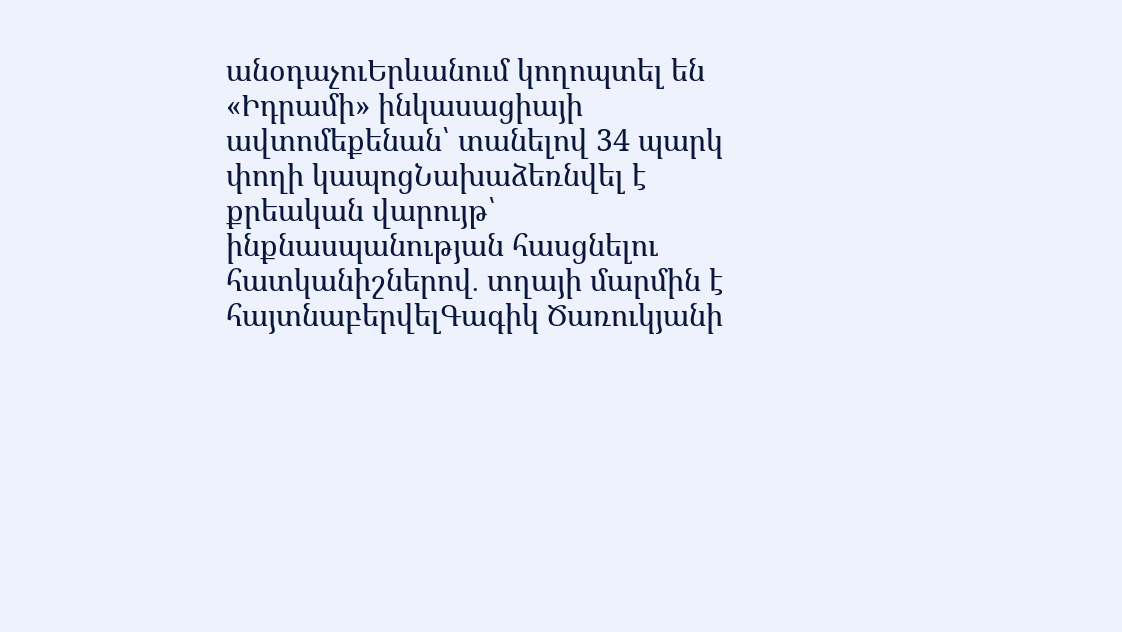անօդաչուԵրևանում կողոպտել են «Իդրամի» ինկասացիայի ավտոմեքենան՝ տանելով 34 պարկ փողի կապոցՆախաձեռնվել է քրեական վարույթ՝ ինքնասպանության հասցնելու հատկանիշներով․ տղայի մարմին է հայտնաբերվելԳագիկ Ծառուկյանի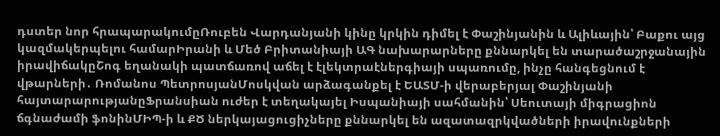դստեր նոր հրապարակումըՌուբեն Վարդանյանի կինը կրկին դիմել է Փաշինյանին և Ալիևային՝ Բաքու այց կազմակերպելու համարԻրանի և Մեծ Բրիտանիայի ԱԳ նախարարները քննարկել են տարածաշրջանային իրավիճակըՇոգ եղանակի պատճառով աճել է էլեկտրաէներգիայի սպառումը, ինչը հանգեցնում է վթարների․ Ռոմանոս ՊետրոսյանՄոսկվան արձագանքել է ԵԱՏՄ-ի վերաբերյալ Փաշինյանի հայտարարությանըՖրանսիան ուժեր է տեղակայել Իսպանիայի սահմանին՝ Սեուտայի միգրացիոն ճգնաժամի ֆոնինՄԻՊ-ի և ՔԾ ներկայացուցիչները քննարկել են ազատազրկվածների իրավունքների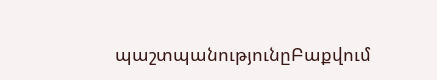պաշտպանությունըԲաքվում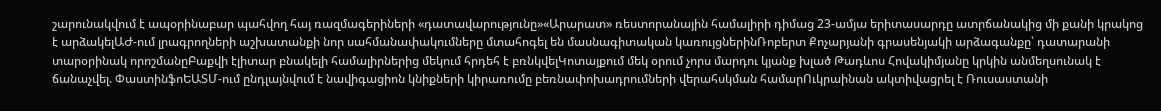շարունակվում է ապօրինաբար պահվող հայ ռազմագերիների «դատավարությունը»«Արարատ» ռեստորանային համալիրի դիմաց 23-ամյա երիտասարդը ատրճանակից մի քանի կրակոց է արձակելԱԺ-ում լրագրողների աշխատանքի նոր սահմանափակումները մտահոգել են մասնագիտական կառույցներինՌոբերտ Քոչարյանի գրասենյակի արձագանքը՝ դատարանի տարօրինակ որոշմանըԲաքվի էլիտար բնակելի համալիրներից մեկում հրդեհ է բռնկվելԿոտայքում մեկ օրում չորս մարդու կյանք խլած Թադևոս Հովակիմյանը կրկին անմեղսունակ է ճանաչվել. ՓաստինֆոԵԱՏՄ-ում ընդլայնվում է նավիգացիոն կնիքների կիրառումը բեռնափոխադրումների վերահսկման համարՈւկրաինան ակտիվացրել է Ռուսաստանի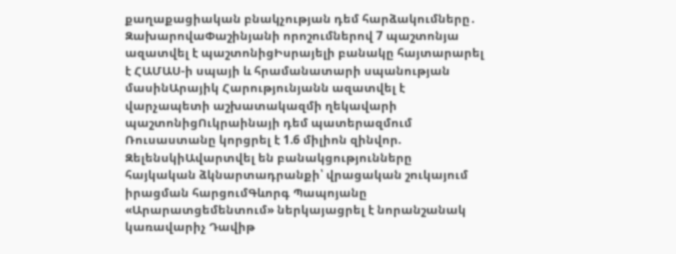քաղաքացիական բնակչության դեմ հարձակումները․ ԶախարովաՓաշինյանի որոշումներով 7 պաշտոնյա ազատվել է պաշտոնիցԻսրայելի բանակը հայտարարել է ՀԱՄԱՍ-ի սպայի և հրամանատարի սպանության մասինԱրայիկ Հարությունյանն ազատվել է վարչապետի աշխատակազմի ղեկավարի պաշտոնիցՈւկրաինայի դեմ պատերազմում Ռուսաստանը կորցրել է 1.6 միլիոն զինվոր. ԶելենսկիԱվարտվել են բանակցությունները հայկական ձկնարտադրանքի՝ վրացական շուկայում իրացման հարցումԳևորգ Պապոյանը «Արարատցեմենտում» ներկայացրել է նորանշանակ կառավարիչ Դավիթ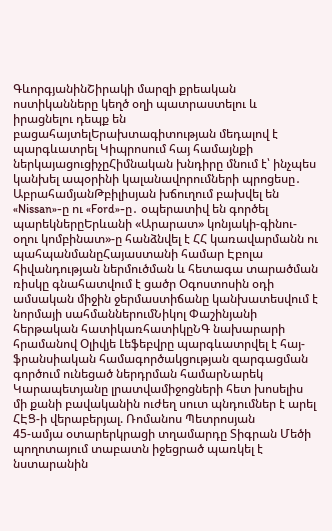ԳևորգյանինՇիրակի մարզի քրեական ոստիկանները կեղծ օղի պատրաստելու և իրացնելու դեպք են բացահայտելԵրախտագիտության մեդալով է պարգևատրել Կիպրոսում հայ համայնքի ներկայացուցիչըՀիմնական խնդիրը մնում է՝ ինչպես կանխել ապօրինի կալանավորումների պրոցեսը․ ԱբրահամյանԹբիլիսյան խճուղում բախվել են «Nissan»-ը ու «Ford»-ը․ օպերատիվ են գործել պարեկներըԵրևանի «Արարատ» կոնյակի-գինու-օղու կոմբինատ»-ը հանձնվել է ՀՀ կառավարմանն ու պահպանմանըՀայաստանի համար Էբոլա հիվանդության ներմուծման և հետագա տարածման ռիսկը գնահատվում է ցածր Օգոստոսին օդի ամսական միջին ջերմաստիճանը կանխատեսվում է նորմայի սահմաններումՆիկոլ Փաշինյանի հերթական հատիկառհատիկըՆԳ նախարարի հրամանով Օլիվյե Լեֆեբվրը պարգևատրվել է հայ-ֆրանսիական համագործակցության զարգացման գործում ունեցած ներդրման համարՆարեկ Կարապետյանը լրատվամիջոցների հետ խոսելիս մի քանի բավականին ուժեղ սուտ պնդումներ է արել ՀԷՑ-ի վերաբերյալ. Ռոմանոս Պետրոսյան
45-ամյա օտարերկրացի տղամարդը Տիգրան Մեծի պողոտայում տաբատն իջեցրած պառկել է նստարանին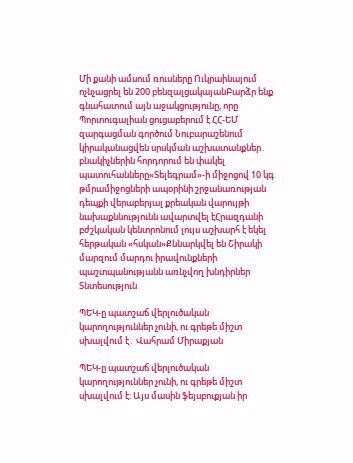Մի քանի ամսում ռուսները Ուկրաինայում ոչնչացրել են 200 բենզալցակայանԲարձր ենք գնահատում այն աջակցությունը, որը Պորտուգալիան ցուցաբերում է ՀՀ-ԵՄ զարգացման գործում Նուբարաշենում կիրականացվեն սրսկման աշխատանքներ․ բնակիչներին հորդորում են փակել պատուհանները«Տելեգրամ»-ի միջոցով 10 կգ թմրամիջոցների ապօրինի շրջանառության դեպքի վերաբերյալ քրեական վարույթի նախաքննությունն ավարտվել էՀրազդանի բժշկական կենտրոնում լույս աշխարհ է եկել հերթական «հսկան»Քննարկվել են Շիրակի մարզում մարդու իրավունքների պաշտպանությանն առնչվող խնդիրներ
Տնտեսություն

ՊԵԿ-ը պատշաճ վերլուծական կարողություններ չունի, ու գրեթե միշտ սխալվում է․ Վահրամ Միրաքյան

ՊԵԿ-ը պատշաճ վերլուծական կարողություններ չունի, ու գրեթե միշտ սխալվում է։ Այս մասին ֆեյսբուքյան իր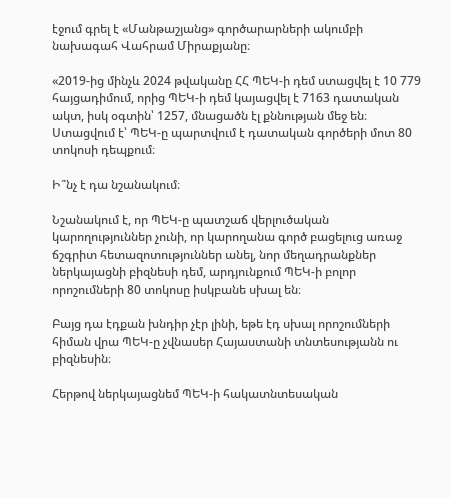էջում գրել է «Մանթաշյանց» գործարարների ակումբի նախագահ Վահրամ Միրաքյանը։

«2019-ից մինչև 2024 թվականը ՀՀ ՊԵԿ-ի դեմ ստացվել է 10 779 հայցադիմում, որից ՊԵԿ-ի դեմ կայացվել է 7163 դատական ակտ, իսկ օգտին՝ 1257, մնացածն էլ քննության մեջ են։ Ստացվում է՝ ՊԵԿ-ը պարտվում է դատական գործերի մոտ 80 տոկոսի դեպքում։

Ի՞նչ է դա նշանակում։

Նշանակում է, որ ՊԵԿ-ը պատշաճ վերլուծական կարողություններ չունի, որ կարողանա գործ բացելուց առաջ ճշգրիտ հետազոտություններ անել, նոր մեղադրանքներ ներկայացնի բիզնեսի դեմ, արդյունքում ՊԵԿ-ի բոլոր որոշումների 80 տոկոսը իսկբանե սխալ են։

Բայց դա էդքան խնդիր չէր լինի, եթե էդ սխալ որոշումների հիման վրա ՊԵԿ-ը չվնասեր Հայաստանի տնտեսությանն ու բիզնեսին։

Հերթով ներկայացնեմ ՊԵԿ-ի հակատնտեսական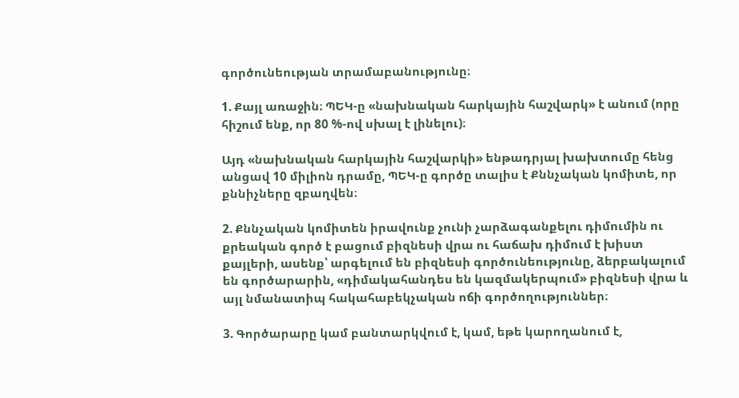գործունեության տրամաբանությունը։

1. Քայլ առաջին։ ՊԵԿ-ը «նախնական հարկային հաշվարկ» է անում (որը հիշում ենք, որ 80 %-ով սխալ է լինելու)։

Այդ «նախնական հարկային հաշվարկի» ենթադրյալ խախտումը հենց անցավ 10 միլիոն դրամը, ՊԵԿ-ը գործը տալիս է Քննչական կոմիտե, որ քննիչները զբաղվեն։

2. Քննչական կոմիտեն իրավունք չունի չարձագանքելու դիմումին ու քրեական գործ է բացում բիզնեսի վրա ու հաճախ դիմում է խիստ քայլերի, ասենք՝ արգելում են բիզնեսի գործունեությունը, ձերբակալում են գործարարին, «դիմակահանդես են կազմակերպում» բիզնեսի վրա և այլ նմանատիպ հակահաբեկչական ոճի գործողություններ։

3. Գործարարը կամ բանտարկվում է, կամ, եթե կարողանում է,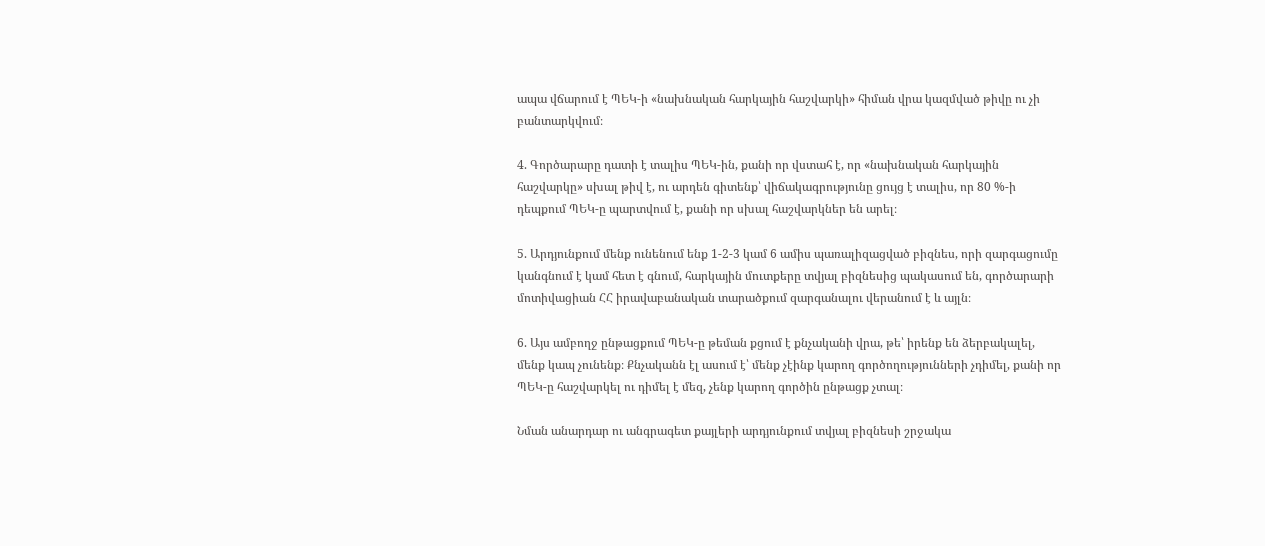ապա վճարում է ՊԵԿ-ի «նախնական հարկային հաշվարկի» հիման վրա կազմված թիվը ու չի բանտարկվում։

4. Գործարարը դատի է տալիս ՊԵԿ-ին, քանի որ վստահ է, որ «նախնական հարկային հաշվարկը» սխալ թիվ է, ու արդեն գիտենք՝ վիճակագրությունը ցույց է տալիս, որ 80 %-ի դեպքում ՊԵԿ-ը պարտվում է, քանի որ սխալ հաշվարկներ են արել։

5. Արդյունքում մենք ունենում ենք 1-2-3 կամ 6 ամիս պառալիզացված բիզնես, որի զարգացումը կանգնում է կամ հետ է գնում, հարկային մուտքերը տվյալ բիզնեսից պակասում են, գործարարի մոտիվացիան ՀՀ իրավաբանական տարածքում զարգանալու վերանում է և այլն։

6. Այս ամբողջ ընթացքում ՊԵԿ-ը թեման քցում է քնչականի վրա, թե՝ իրենք են ձերբակալել, մենք կապ չունենք։ Քնչականն էլ ասում է՝ մենք չէինք կարող գործողությունների չդիմել, քանի որ ՊԵԿ-ը հաշվարկել ու դիմել է մեզ, չենք կարող գործին ընթացք չտալ։

Նման անարդար ու անգրագետ քայլերի արդյունքում տվյալ բիզնեսի շրջակա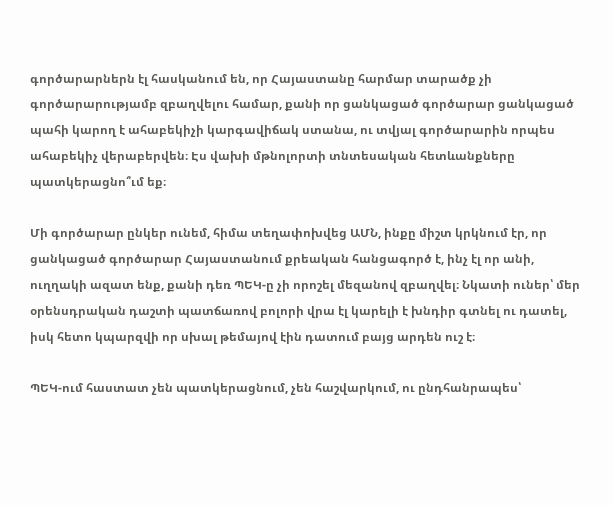գործարարներն էլ հասկանում են, որ Հայաստանը հարմար տարածք չի գործարարությամբ զբաղվելու համար, քանի որ ցանկացած գործարար ցանկացած պահի կարող է ահաբեկիչի կարգավիճակ ստանա, ու տվյալ գործարարին որպես ահաբեկիչ վերաբերվեն։ Էս վախի մթնոլորտի տնտեսական հետևանքները պատկերացնո՞ւմ եք։

Մի գործարար ընկեր ունեմ, հիմա տեղափոխվեց ԱՄՆ, ինքը միշտ կրկնում էր, որ ցանկացած գործարար Հայաստանում քրեական հանցագործ է, ինչ էլ որ անի, ուղղակի ազատ ենք, քանի դեռ ՊԵԿ-ը չի որոշել մեզանով զբաղվել։ Նկատի ուներ՝ մեր օրենսդրական դաշտի պատճառով բոլորի վրա էլ կարելի է խնդիր գտնել ու դատել, իսկ հետո կպարզվի որ սխալ թեմայով էին դատում բայց արդեն ուշ է։

ՊԵԿ-ում հաստատ չեն պատկերացնում, չեն հաշվարկում, ու ընդհանրապես՝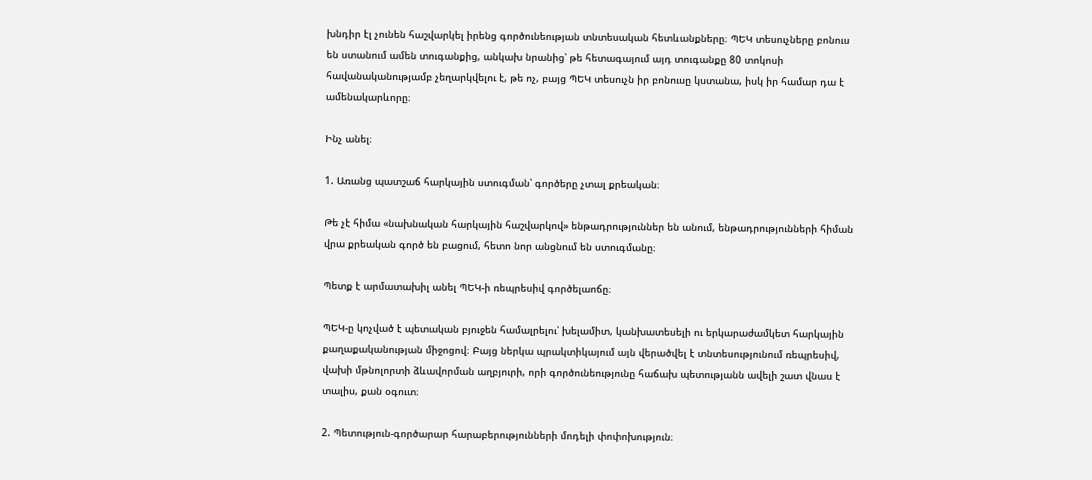խնդիր էլ չունեն հաշվարկել իրենց գործունեության տնտեսական հետևանքները։ ՊԵԿ տեսուչները բոնուս են ստանում ամեն տուգանքից, անկախ նրանից՝ թե հետագայում այդ տուգանքը 80 տոկոսի հավանականությամբ չեղարկվելու է, թե ոչ, բայց ՊԵԿ տեսուչն իր բոնուսը կստանա, իսկ իր համար դա է ամենակարևորը։

Ինչ անել։

1. Առանց պատշաճ հարկային ստուգման՝ գործերը չտալ քրեական։

Թե չէ հիմա «նախնական հարկային հաշվարկով» ենթադրություններ են անում, ենթադրությունների հիման վրա քրեական գործ են բացում, հետո նոր անցնում են ստուգմանը։

Պետք է արմատախիլ անել ՊԵԿ-ի ռեպրեսիվ գործելաոճը։

ՊԵԿ-ը կոչված է պետական բյուջեն համալրելու՝ խելամիտ, կանխատեսելի ու երկարաժամկետ հարկային քաղաքականության միջոցով։ Բայց ներկա պրակտիկայում այն վերածվել է տնտեսությունում ռեպրեսիվ, վախի մթնոլորտի ձևավորման աղբյուրի, որի գործունեությունը հաճախ պետությանն ավելի շատ վնաս է տալիս, քան օգուտ։

2. Պետություն-գործարար հարաբերությունների մոդելի փոփոխություն։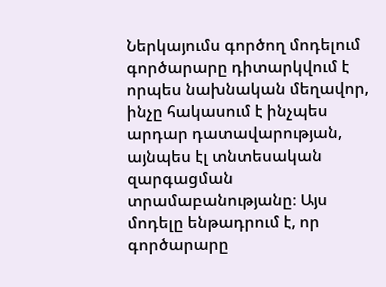Ներկայումս գործող մոդելում գործարարը դիտարկվում է որպես նախնական մեղավոր, ինչը հակասում է ինչպես արդար դատավարության, այնպես էլ տնտեսական զարգացման տրամաբանությանը։ Այս մոդելը ենթադրում է, որ գործարարը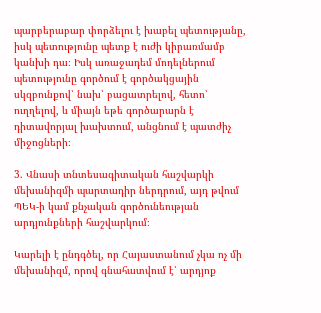պարբերաբար փորձելու է խաբել պետությանը, իսկ պետությունը պետք է ուժի կիրառմամբ կանխի դա։ Իսկ առաջադեմ մոդելներում պետությունը գործում է գործակցային սկզբունքով՝ նախ՝ բացատրելով, հետո՝ ուղղելով, և միայն եթե գործարարն է դիտավորյալ խախտում, անցնում է պատժիչ միջոցների։

3. Վնասի տնտեսագիտական հաշվարկի մեխանիզմի պարտադիր ներդրում, այդ թվում ՊԵԿ-ի կամ քնչական գործունեության արդյունքների հաշվարկում։

Կարելի է ընդգծել, որ Հայաստանում չկա ոչ մի մեխանիզմ, որով գնահատվում է՝ արդյոք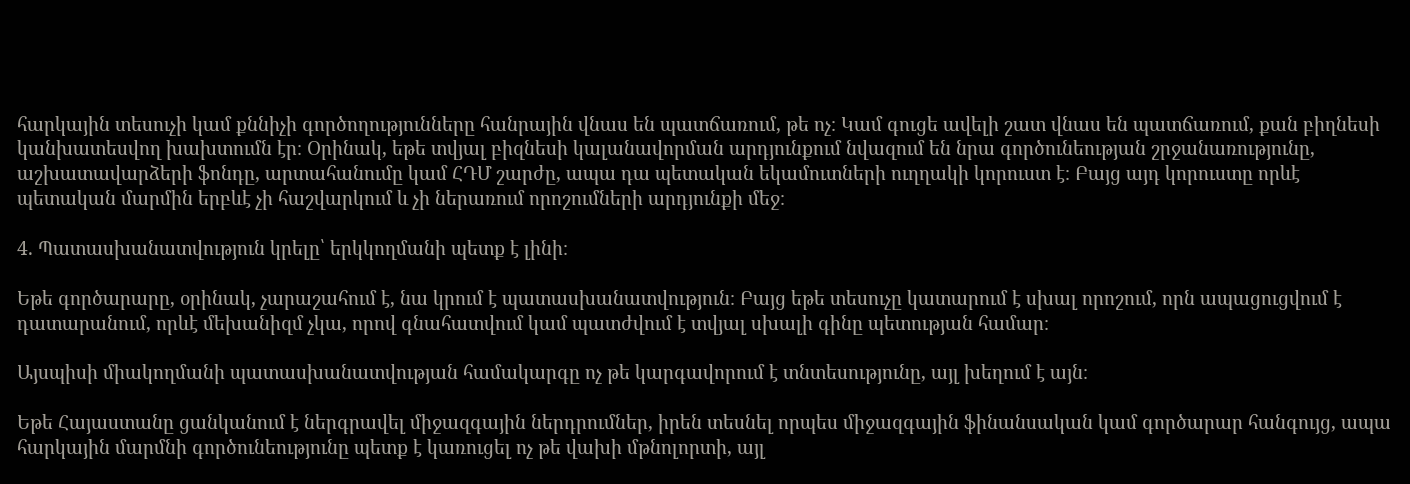հարկային տեսուչի կամ քննիչի գործողությունները հանրային վնաս են պատճառում, թե ոչ։ Կամ գուցե ավելի շատ վնաս են պատճառում, քան բիղնեսի կանխատեսվող խախտումն էր։ Օրինակ, եթե տվյալ բիզնեսի կալանավորման արդյունքում նվազում են նրա գործունեության շրջանառությունը, աշխատավարձերի ֆոնդը, արտահանումը կամ ՀԴՄ շարժը, ապա դա պետական եկամուտների ուղղակի կորուստ է։ Բայց այդ կորուստը որևէ պետական մարմին երբևէ չի հաշվարկում և չի ներառում որոշումների արդյունքի մեջ։

4. Պատասխանատվություն կրելը՝ երկկողմանի պետք է լինի։

Եթե գործարարը, օրինակ, չարաշահում է, նա կրում է պատասխանատվություն։ Բայց եթե տեսուչը կատարում է սխալ որոշում, որն ապացուցվում է դատարանում, որևէ մեխանիզմ չկա, որով գնահատվում կամ պատժվում է տվյալ սխալի գինը պետության համար։

Այսպիսի միակողմանի պատասխանատվության համակարգը ոչ թե կարգավորում է տնտեսությունը, այլ խեղում է այն։

Եթե Հայաստանը ցանկանում է ներգրավել միջազգային ներդրումներ, իրեն տեսնել որպես միջազգային ֆինանսական կամ գործարար հանգույց, ապա հարկային մարմնի գործունեությունը պետք է կառուցել ոչ թե վախի մթնոլորտի, այլ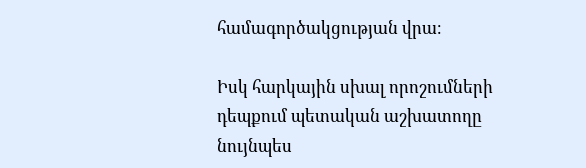համագործակցության վրա։

Իսկ հարկային սխալ որոշումների դեպքում պետական աշխատողը նույնպես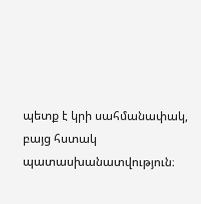պետք է կրի սահմանափակ, բայց հստակ պատասխանատվություն։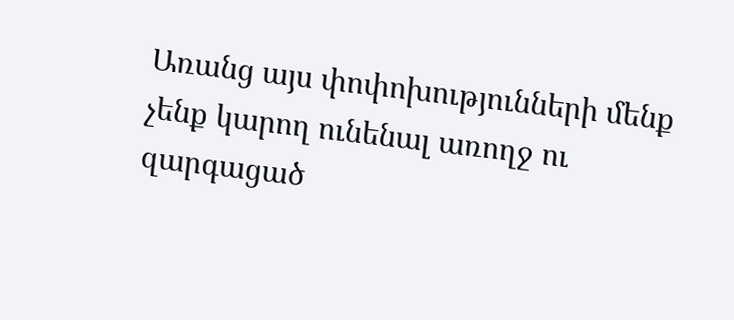Առանց այս փոփոխությունների մենք չենք կարող ունենալ առողջ ու զարգացած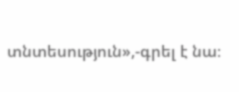տնտեսություն»,-գրել է նա։